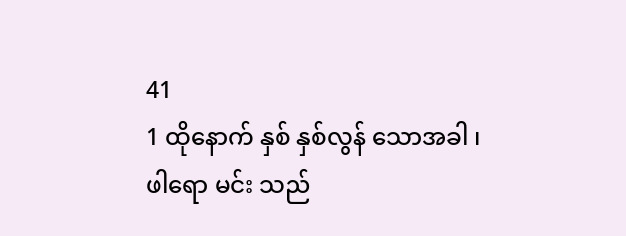41
1 ထိုနောက် နှစ် နှစ်လွန် သောအခါ ၊ ဖါရော မင်း သည်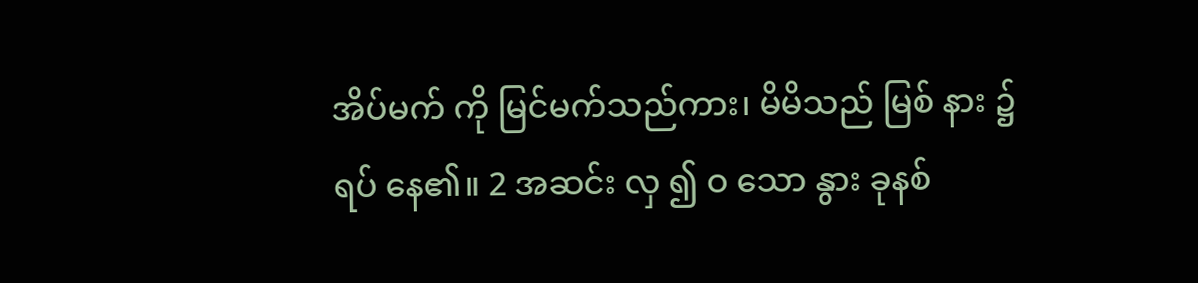အိပ်မက် ကို မြင်မက်သည်ကား၊ မိမိသည် မြစ် နား ၌ ရပ် နေ၏။ 2 အဆင်း လှ ၍ ဝ သော နွား ခုနစ်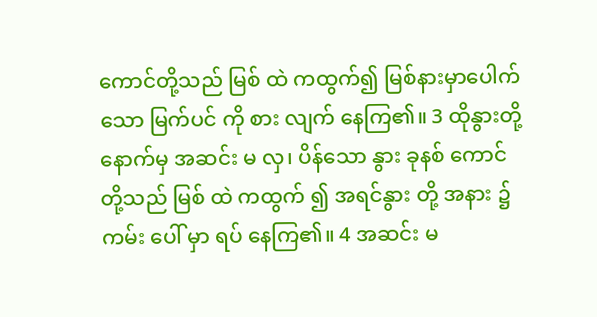ကောင်တို့သည် မြစ် ထဲ ကထွက်၍ မြစ်နားမှာပေါက်သော မြက်ပင် ကို စား လျက် နေကြ၏။ 3 ထိုနွားတို့နောက်မှ အဆင်း မ လှ၊ ပိန်သော နွား ခုနစ် ကောင်တို့သည် မြစ် ထဲ ကထွက် ၍ အရင်နွား တို့ အနား ၌ ကမ်း ပေါ် မှာ ရပ် နေကြ၏။ 4 အဆင်း မ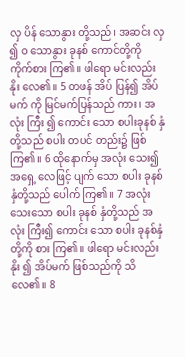လှ ပိန် သောနွား တို့သည်၊ အဆင်း လှ ၍ ဝ သောနွား ခုနစ် ကောင်တို့ကို ကိုက်စား ကြ၏။ ဖါရော မင်းလည်း နိုး လေ၏။ 5 တဖန် အိပ် ပြန်၍ အိပ်မက် ကို မြင်မက်ပြန်သည် ကား၊ အလုံး ကြီး ၍ ကောင်း သော စပါးခုနစ် နှံတို့သည် စပါး တပင် တည်း၌ ဖြစ်ကြ၏။ 6 ထိုနောက်မှ အလုံး သေး၍ အရှေ့ လေဖြင့် ပျက် သော စပါး ခုနစ် နှံတို့သည် ပေါက် ကြ၏။ 7 အလုံး သေးသော စပါး ခုနစ် နှံတို့သည် အလုံး ကြီး၍ ကောင်း သော စပါး ခုနစ်နှံတို့ကို စား ကြ၏။ ဖါရော မင်းလည်း နိုး ၍ အိပ်မက် ဖြစ်သည်ကို သိ လေ၏။ 8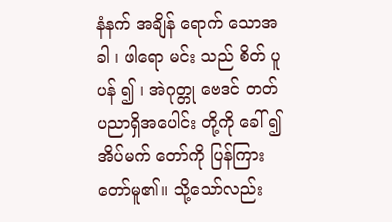နံနက် အချိန် ရောက် သောအခါ ၊ ဖါရော မင်း သည် စိတ် ပူပန် ၍ ၊ အဲဂုတ္တု ဗေဒင် တတ် ပညာရှိအပေါင်း တို့ကို ခေါ် ၍ အိပ်မက် တော်ကို ပြန်ကြား တော်မူ၏။ သို့သော်လည်း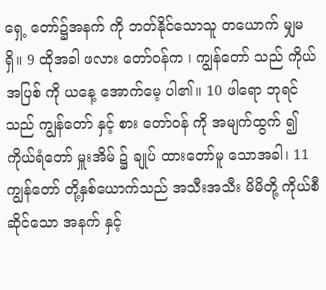ရှေ့ တော်၌အနက် ကို ဘတ်နိုင်သောသူ တယောက် မျှမရှိ။ 9 ထိုအခါ ဖလား တော်ဝန်က ၊ ကျွန်တော် သည် ကိုယ် အပြစ် ကို ယနေ့ အောက်မေ့ ပါ၏။ 10 ဖါရော ဘုရင်သည် ကျွန်တော် နှင့် စား တော်ဝန် ကို အမျက်ထွက် ၍ ကိုယ်ရံတော် မှူးအိမ် ၌ ချုပ် ထားတော်မူ သောအခါ၊ 11 ကျွန်တော် တို့နှစ်ယောက်သည် အသီးအသီး မိမိတို့ ကိုယ်စီဆိုင်သော အနက် နှင့်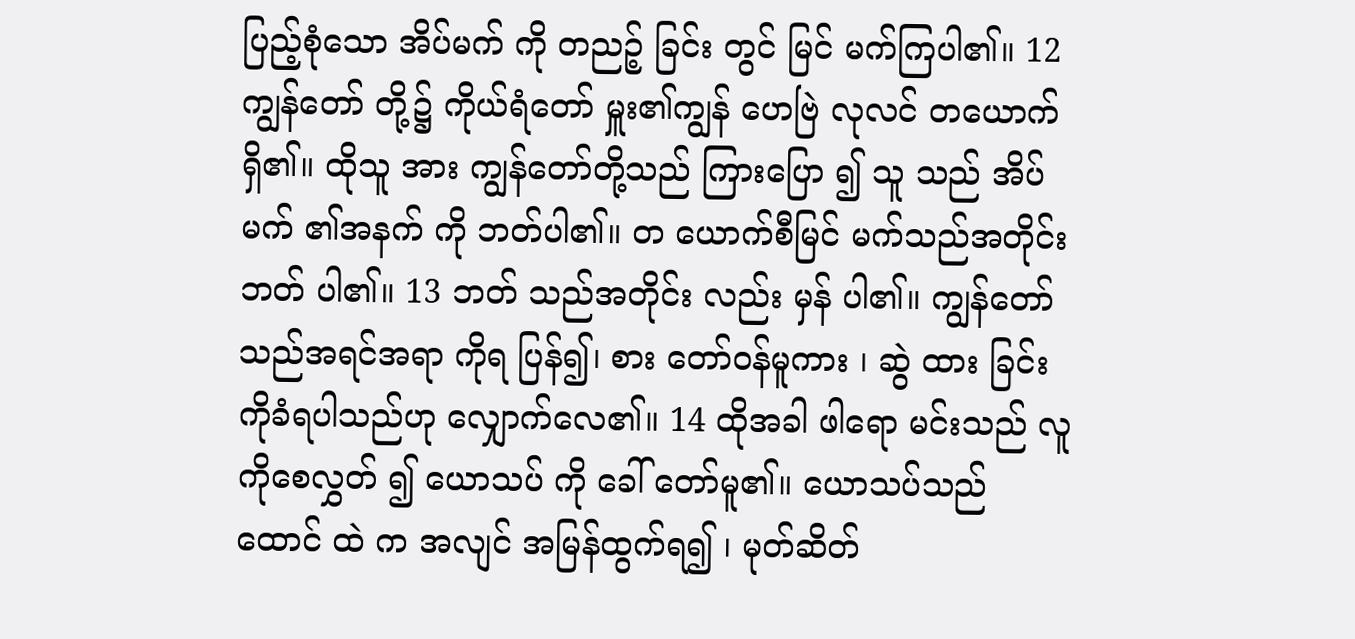ပြည့်စုံသော အိပ်မက် ကို တညဉ့် ခြင်း တွင် မြင် မက်ကြပါ၏။ 12 ကျွန်တော် တို့၌ ကိုယ်ရံတော် မှူး၏ကျွန် ဟေဗြဲ လုလင် တယောက်ရှိ၏။ ထိုသူ အား ကျွန်တော်တို့သည် ကြားပြော ၍ သူ သည် အိပ်မက် ၏အနက် ကို ဘတ်ပါ၏။ တ ယောက်စီမြင် မက်သည်အတိုင်း ဘတ် ပါ၏။ 13 ဘတ် သည်အတိုင်း လည်း မှန် ပါ၏။ ကျွန်တော် သည်အရင်အရာ ကိုရ ပြန်၍၊ စား တော်ဝန်မူကား ၊ ဆွဲ ထား ခြင်းကိုခံရပါသည်ဟု လျှောက်လေ၏။ 14 ထိုအခါ ဖါရော မင်းသည် လူကိုစေလွှတ် ၍ ယောသပ် ကို ခေါ် တော်မူ၏။ ယောသပ်သည် ထောင် ထဲ က အလျင် အမြန်ထွက်ရ၍ ၊ မုတ်ဆိတ်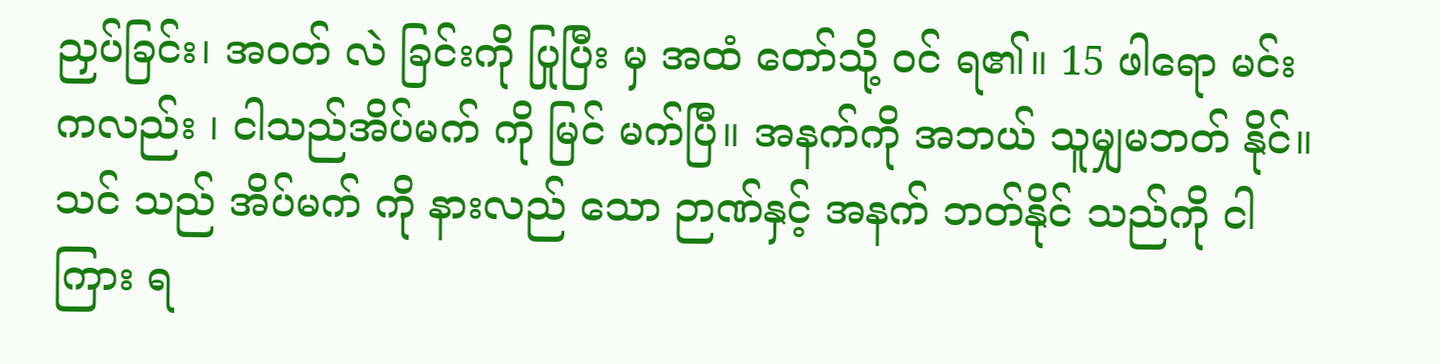ညှပ်ခြင်း၊ အဝတ် လဲ ခြင်းကို ပြုပြီး မှ အထံ တော်သို့ ဝင် ရ၏။ 15 ဖါရော မင်းကလည်း ၊ ငါသည်အိပ်မက် ကို မြင် မက်ပြီ။ အနက်ကို အဘယ် သူမျှမဘတ် နိုင်။ သင် သည် အိပ်မက် ကို နားလည် သော ဉာဏ်နှင့် အနက် ဘတ်နိုင် သည်ကို ငါကြား ရ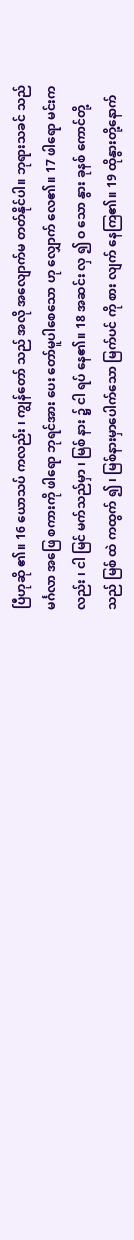ပြီဟုဆို ၏။ 16 ယောသပ် ကလည်း ၊ ကျွန်တော် သည် အလို အလျောက်မ တတ်နိုင်ပါ။ ဘုရားသခင် သည် မင်္ဂလာ အဖြေ စကားကို ဖါရော ဘုရင်အား ပေး တော်မူပါစေသော ဟု လျှောက် လေ၏။ 17 ဖါရော မင်းကလည်း ၊ ငါ မြင် မက်သည်မှာ ၊ မြစ် နား ၌ ငါ ရပ် နေ၏။ 18 အဆင်း လှ ၍ ဝ သော နွား ခုနစ် ကောင်တို့သည် မြစ် ထဲ ကထွက် ၍ ၊ မြစ်နားမှာပေါက်သော မြက်ပင် ကို စား လျက် နေကြ၏။ 19 ထိုနွားတို့နောက်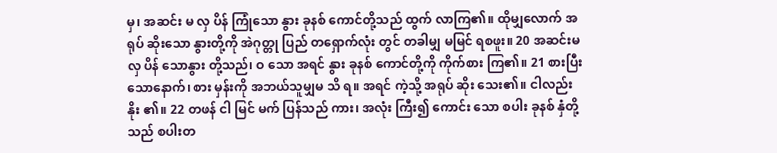မှ၊ အဆင်း မ လှ ပိန် ကြုံသော နွား ခုနစ် ကောင်တို့သည် ထွက် လာကြ၏။ ထိုမျှလောက် အရုပ် ဆိုးသော နွားတို့ကို အဲဂုတ္တု ပြည် တရှောက်လုံး တွင် တခါမျှ မမြင် ရစဖူး။ 20 အဆင်းမ လှ ပိန် သောနွား တို့သည်၊ ဝ သော အရင် နွား ခုနစ် ကောင်တို့ကို ကိုက်စား ကြ၏။ 21 စားပြီးသောနောက်၊ စား မှန်းကို အဘယ်သူမျှမ သိ ရ။ အရင် ကဲ့သို့ အရုပ် ဆိုး သေး၏။ ငါလည်း နိုး ၏။ 22 တဖန် ငါ မြင် မက် ပြန်သည် ကား၊ အလုံး ကြီး၍ ကောင်း သော စပါး ခုနစ် နှံတို့သည် စပါးတ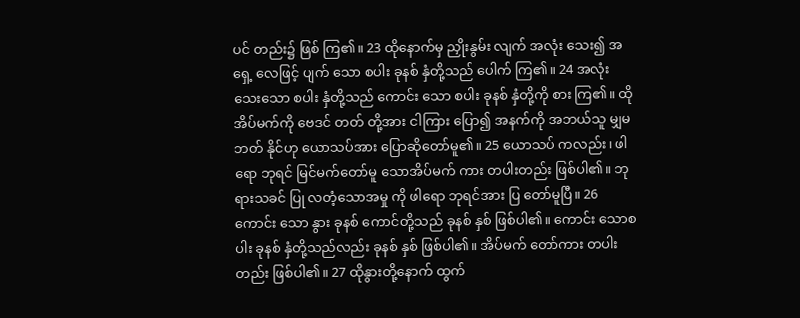ပင် တည်း၌ ဖြစ် ကြ၏။ 23 ထိုနောက်မှ ညှိုးနွမ်း လျက် အလုံး သေး၍ အရှေ့ လေဖြင့် ပျက် သော စပါး ခုနစ် နှံတို့သည် ပေါက် ကြ၏။ 24 အလုံး သေးသော စပါး နှံတို့သည် ကောင်း သော စပါး ခုနစ် နှံတို့ကို စား ကြ၏။ ထိုအိပ်မက်ကို ဗေဒင် တတ် တို့အား ငါကြား ပြော၍ အနက်ကို အဘယ်သူ မျှမဘတ် နိုင်ဟု ယောသပ်အား ပြောဆိုတော်မူ၏။ 25 ယောသပ် ကလည်း၊ ဖါရော ဘုရင် မြင်မက်တော်မူ သောအိပ်မက် ကား တပါးတည်း ဖြစ်ပါ၏။ ဘုရားသခင် ပြု လတံ့သောအမှု ကို ဖါရော ဘုရင်အား ပြ တော်မူပြီ။ 26 ကောင်း သော နွား ခုနစ် ကောင်တို့သည် ခုနစ် နှစ် ဖြစ်ပါ၏။ ကောင်း သောစပါး ခုနစ် နှံတို့သည်လည်း ခုနစ် နှစ် ဖြစ်ပါ၏။ အိပ်မက် တော်ကား တပါး တည်း ဖြစ်ပါ၏။ 27 ထိုနွားတို့နောက် ထွက်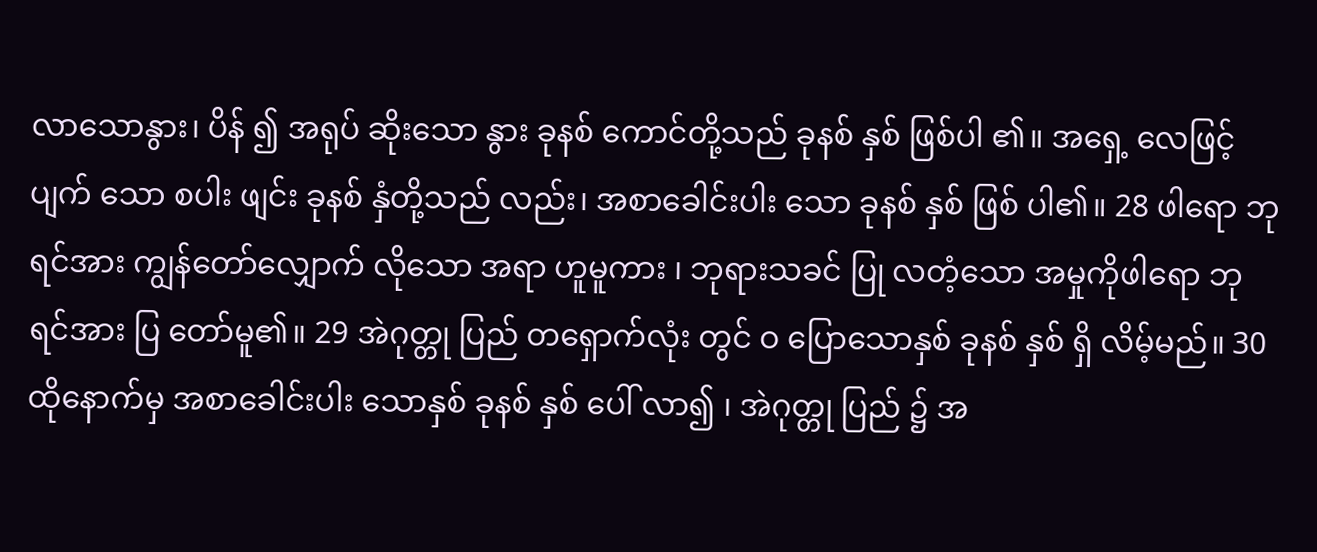လာသောနွား၊ ပိန် ၍ အရုပ် ဆိုးသော နွား ခုနစ် ကောင်တို့သည် ခုနစ် နှစ် ဖြစ်ပါ ၏။ အရှေ့ လေဖြင့်ပျက် သော စပါး ဖျင်း ခုနစ် နှံတို့သည် လည်း၊ အစာခေါင်းပါး သော ခုနစ် နှစ် ဖြစ် ပါ၏။ 28 ဖါရော ဘုရင်အား ကျွန်တော်လျှောက် လိုသော အရာ ဟူမူကား ၊ ဘုရားသခင် ပြု လတံ့သော အမှုကိုဖါရော ဘုရင်အား ပြ တော်မူ၏။ 29 အဲဂုတ္တု ပြည် တရှောက်လုံး တွင် ဝ ပြောသောနှစ် ခုနစ် နှစ် ရှိ လိမ့်မည်။ 30 ထိုနောက်မှ အစာခေါင်းပါး သောနှစ် ခုနစ် နှစ် ပေါ် လာ၍ ၊ အဲဂုတ္တု ပြည် ၌ အ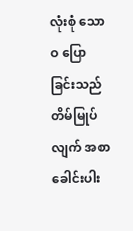လုံးစုံ သော ဝ ပြောခြင်းသည် တိမ်မြုပ် လျက် အစာခေါင်းပါး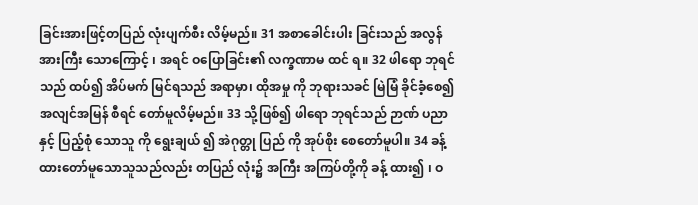ခြင်းအားဖြင့်တပြည် လုံးပျက်စီး လိမ့်မည်။ 31 အစာခေါင်းပါး ခြင်းသည် အလွန် အားကြီး သောကြောင့် ၊ အရင် ဝပြောခြင်း၏ လက္ခဏာမ ထင် ရ။ 32 ဖါရော ဘုရင်သည် ထပ်၍ အိပ်မက် မြင်ရသည် အရာမှာ၊ ထိုအမှု ကို ဘုရားသခင် မြဲမြံ ခိုင်ခံ့စေ၍ အလျင်အမြန် စီရင် တော်မူလိမ့်မည်။ 33 သို့ဖြစ်၍ ဖါရော ဘုရင်သည် ဉာဏ် ပညာနှင့် ပြည့်စုံ သောသူ ကို ရွေးချယ် ၍ အဲဂုတ္တု ပြည် ကို အုပ်စိုး စေတော်မူပါ။ 34 ခန့်ထားတော်မူသောသူသည်လည်း တပြည် လုံး၌ အကြီး အကြပ်တို့ကို ခန့် ထား၍ ၊ ဝ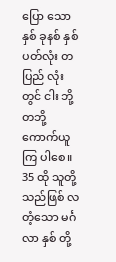ပြော သောနှစ် ခုနစ် နှစ် ပတ်လုံး တပြည် လုံးတွင် ငါး ဘို့တဘို့ကောက်ယူကြ ပါစေ။ 35 ထို သူတို့သည်ဖြစ် လတံ့သော မင်္ဂလာ နှစ် တို့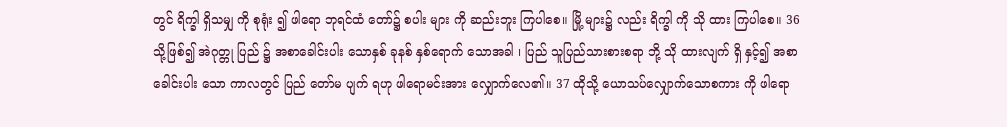တွင် ရိက္ခါ ရှိသမျှ ကို စုရုံး ၍ ဖါရော ဘုရင်ထံ တော်၌ စပါး များ ကို ဆည်းဘူး ကြပါစေ။ မြို့ များ၌ လည်း ရိက္ခါ ကို သို ထား ကြပါစေ။ 36 သို့ဖြစ်၍ အဲဂုတ္တု ပြည် ၌ အစာခေါင်းပါး သောနှစ် ခုနစ် နှစ်ရောက် သောအခါ ၊ ပြည် သူပြည်သားစားစရာ ဘို့ သို ထားလျက် ရှိ နှင့်၍ အစာခေါင်းပါး သော ကာလတွင် ပြည် တော်မ ပျက် ရဟု ဖါရောမင်းအား လျှောက်လေ၏။ 37 ထိုသို့ ယောသပ်လျှောက်သောစကား ကို ဖါရော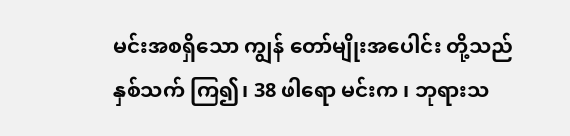မင်းအစရှိသော ကျွန် တော်မျိုးအပေါင်း တို့သည် နှစ်သက် ကြ၍၊ 38 ဖါရော မင်းက ၊ ဘုရားသ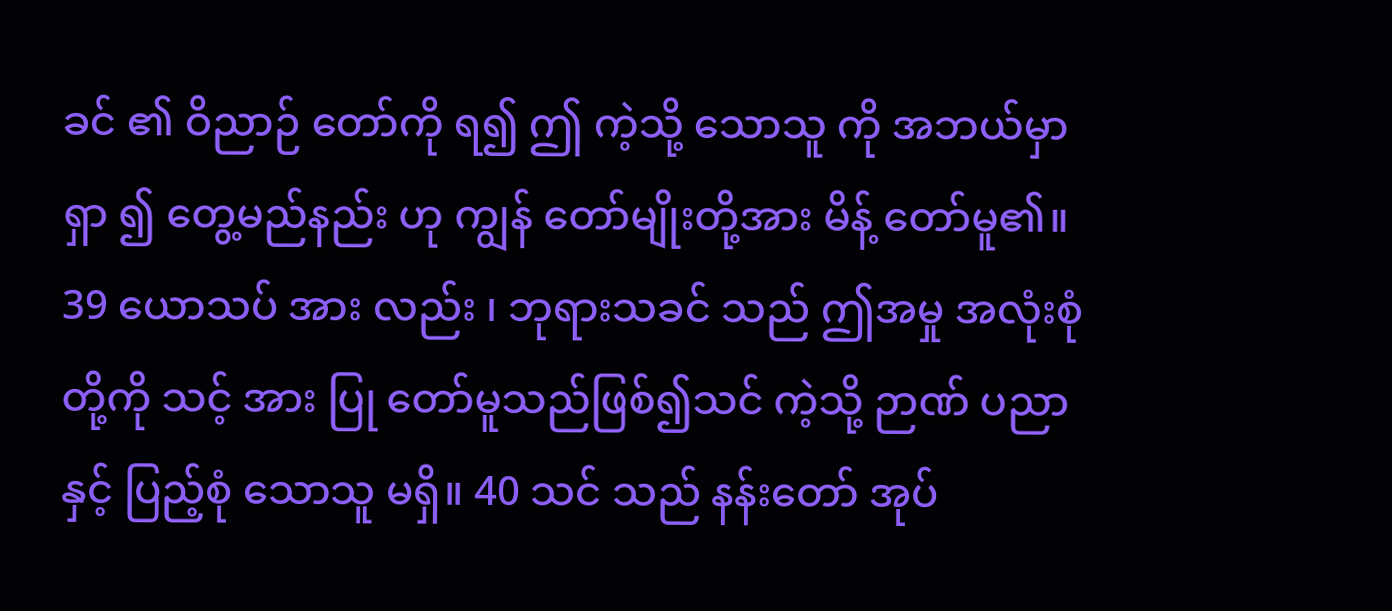ခင် ၏ ဝိညာဉ် တော်ကို ရ၍ ဤ ကဲ့သို့ သောသူ ကို အဘယ်မှာ ရှာ ၍ တွေ့မည်နည်း ဟု ကျွန် တော်မျိုးတို့အား မိန့် တော်မူ၏။ 39 ယောသပ် အား လည်း ၊ ဘုရားသခင် သည် ဤအမှု အလုံးစုံ တို့ကို သင့် အား ပြု တော်မူသည်ဖြစ်၍သင် ကဲ့သို့ ဉာဏ် ပညာနှင့် ပြည့်စုံ သောသူ မရှိ။ 40 သင် သည် နန်းတော် အုပ်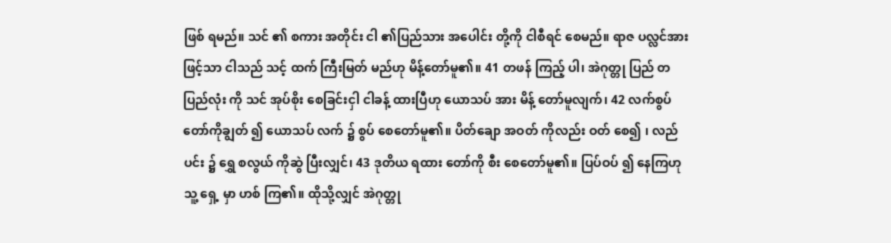ဖြစ် ရမည်။ သင် ၏ စကား အတိုင်း ငါ ၏ပြည်သား အပေါင်း တို့ကို ငါစီရင် စေမည်။ ရာဇ ပလ္လင်အားဖြင့်သာ ငါသည် သင့် ထက် ကြီးမြတ် မည်ဟု မိန့်တော်မူ၏။ 41 တဖန် ကြည့် ပါ၊ အဲဂုတ္တု ပြည် တပြည်လုံး ကို သင် အုပ်စိုး စေခြင်းငှါ ငါခန့် ထားပြီဟု ယောသပ် အား မိန့် တော်မူလျက်၊ 42 လက်စွပ် တော်ကိုချွတ် ၍ ယောသပ် လက် ၌ စွပ် စေတော်မူ၏။ ပိတ်ချော အဝတ် ကိုလည်း ဝတ် စေ၍ ၊ လည်ပင်း ၌ ရွှေ စလွယ် ကိုဆွဲ ပြီးလျှင်၊ 43 ဒုတိယ ရထား တော်ကို စီး စေတော်မူ၏။ ပြပ်ဝပ် ၍ နေကြဟု သူ့ ရှေ့ မှာ ဟစ် ကြ၏။ ထိုသို့လျှင် အဲဂုတ္တု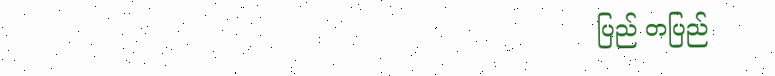ပြည် တပြည်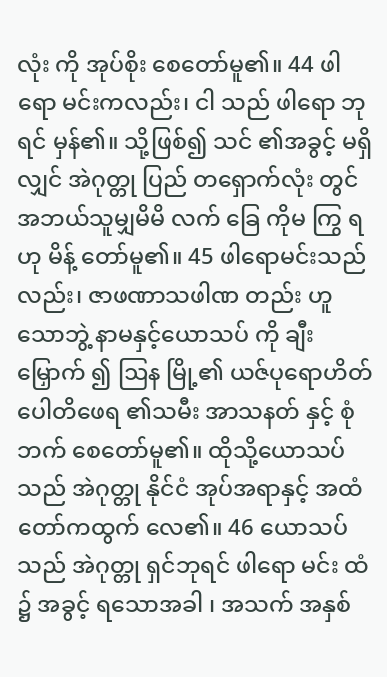လုံး ကို အုပ်စိုး စေတော်မူ၏။ 44 ဖါရော မင်းကလည်း၊ ငါ သည် ဖါရော ဘုရင် မှန်၏။ သို့ဖြစ်၍ သင် ၏အခွင့် မရှိလျှင် အဲဂုတ္တု ပြည် တရှောက်လုံး တွင် အဘယ်သူမျှမိမိ လက် ခြေ ကိုမ ကြွ ရဟု မိန့် တော်မူ၏။ 45 ဖါရောမင်းသည်လည်း၊ ဇာဖဏာသဖါဏ တည်း ဟူသောဘွဲ့ နာမနှင့်ယောသပ် ကို ချီးမြှောက် ၍ ဩန မြို့၏ ယဇ်ပုရောဟိတ် ပေါတိဖေရ ၏သမီး အာသနတ် နှင့် စုံဘက် စေတော်မူ၏။ ထိုသို့ယောသပ် သည် အဲဂုတ္တု နိုင်ငံ အုပ်အရာနှင့် အထံ တော်ကထွက် လေ၏။ 46 ယောသပ် သည် အဲဂုတ္တု ရှင်ဘုရင် ဖါရော မင်း ထံ ၌ အခွင့် ရသောအခါ ၊ အသက် အနှစ်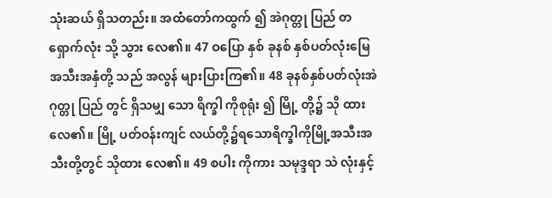သုံးဆယ် ရှိသတည်း။ အထံတော်ကထွက် ၍ အဲဂုတ္တု ပြည် တရှောက်လုံး သို့ သွား လေ၏။ 47 ဝပြော နှစ် ခုနစ် နှစ်ပတ်လုံးမြေ အသီးအနှံတို့ သည် အလွန် များပြားကြ၏။ 48 ခုနစ်နှစ်ပတ်လုံးအဲဂုတ္တု ပြည် တွင် ရှိသမျှ သော ရိက္ခါ ကိုစုရုံး ၍ မြို့ တို့၌ သို ထားလေ၏။ မြို့ ပတ်ဝန်းကျင် လယ်တို့၌ရသောရိက္ခါကိုမြို့အသီးအသီးတို့တွင် သိုထား လေ၏။ 49 စပါး ကိုကား သမုဒ္ဒရာ သဲ လုံးနှင့်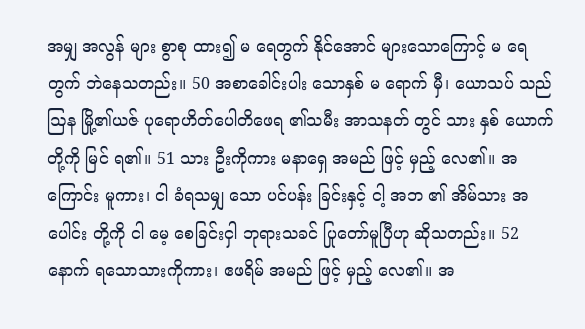အမျှ အလွန် များ စွာစု ထား၍ မ ရေတွက် နိုင်အောင် များသောကြောင့် မ ရေတွက် ဘဲနေသတည်း။ 50 အစာခေါင်းပါး သောနှစ် မ ရောက် မှီ၊ ယောသပ် သည် ဩန မြို့၏ယဇ် ပုရောဟိတ်ပေါတိဖေရ ၏သမီး အာသနတ် တွင် သား နှစ် ယောက်တို့ကို မြင် ရ၏။ 51 သား ဦးကိုကား မနာရှေ အမည် ဖြင့် မှည့် လေ၏။ အကြောင်း မူကား၊ ငါ ခံရသမျှ သော ပင်ပန်း ခြင်းနှင့် ငါ့ အဘ ၏ အိမ်သား အပေါင်း တို့ကို ငါ မေ့ စေခြင်းငှါ ဘုရားသခင် ပြုတော်မူပြီဟု ဆိုသတည်း။ 52 နောက် ရသောသားကိုကား၊ ဧဖရိမ် အမည် ဖြင့် မှည့် လေ၏။ အ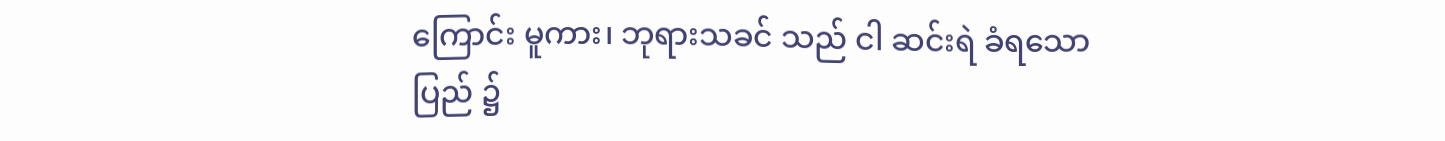ကြောင်း မူကား၊ ဘုရားသခင် သည် ငါ ဆင်းရဲ ခံရသောပြည် ၌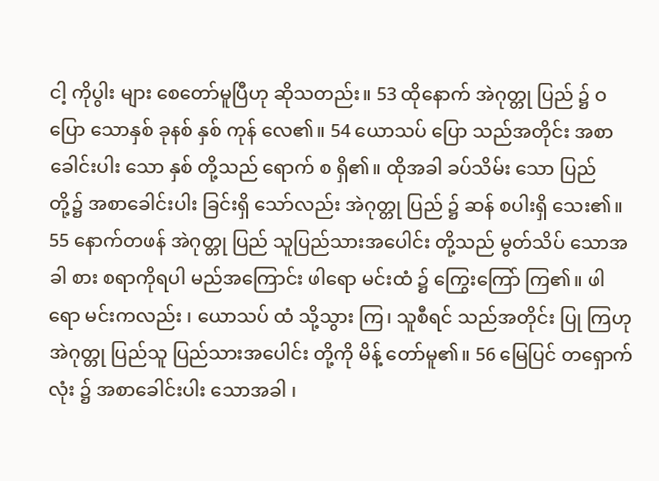ငါ့ ကိုပွါး များ စေတော်မူပြီဟု ဆိုသတည်း။ 53 ထိုနောက် အဲဂုတ္တု ပြည် ၌ ဝပြော သောနှစ် ခုနစ် နှစ် ကုန် လေ၏။ 54 ယောသပ် ပြော သည်အတိုင်း အစာခေါင်းပါး သော နှစ် တို့သည် ရောက် စ ရှိ၏။ ထိုအခါ ခပ်သိမ်း သော ပြည် တို့၌ အစာခေါင်းပါး ခြင်းရှိ သော်လည်း အဲဂုတ္တု ပြည် ၌ ဆန် စပါးရှိ သေး၏။ 55 နောက်တဖန် အဲဂုတ္တု ပြည် သူပြည်သားအပေါင်း တို့သည် မွတ်သိပ် သောအခါ စား စရာကိုရပါ မည်အကြောင်း ဖါရော မင်းထံ ၌ ကြွေးကြော် ကြ၏။ ဖါရော မင်းကလည်း ၊ ယောသပ် ထံ သို့သွား ကြ၊ သူစီရင် သည်အတိုင်း ပြု ကြဟု အဲဂုတ္တု ပြည်သူ ပြည်သားအပေါင်း တို့ကို မိန့် တော်မူ၏။ 56 မြေပြင် တရှောက်လုံး ၌ အစာခေါင်းပါး သောအခါ ၊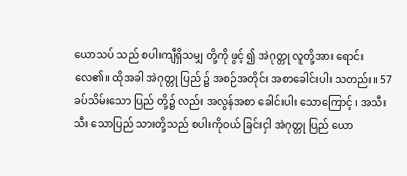ယောသပ် သည် စပါးကျီရှိသမျှ တို့ကို ဖွင့် ၍ အဲဂုတ္တု လူတို့အား ရောင်း လေ၏။ ထိုအခါ အဲဂုတ္တု ပြည် ၌ အစဉ်အတိုင်း အစာခေါင်းပါး သတည်း။ 57 ခပ်သိမ်းသော ပြည် တို့၌ လည်း အလွန်အစာ ခေါင်းပါး သောကြောင့် ၊ အသီးသီး သောပြည် သားတို့သည် စပါးကိုဝယ် ခြင်းငှါ အဲဂုတ္တု ပြည် ယော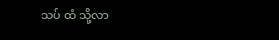သပ် ထံ သို့လာ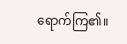ရောက်ကြ၏။